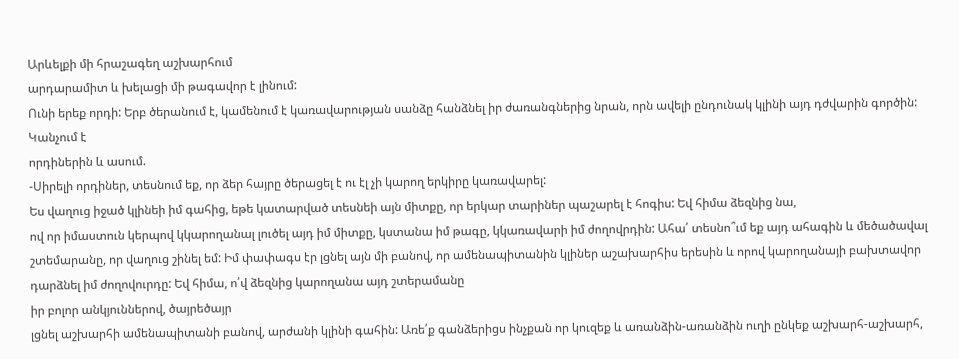Արևելքի մի հրաշագեղ աշխարհում
արդարամիտ և խելացի մի թագավոր է լինում:
Ունի երեք որդի: Երբ ծերանում է, կամենում է կառավարության սանձը հանձնել իր ժառանգներից նրան, որն ավելի ընդունակ կլինի այդ դժվարին գործին: Կանչում է
որդիներին և ասում.
-Սիրելի որդիներ, տեսնում եք, որ ձեր հայրը ծերացել է ու էլ չի կարող երկիրը կառավարել:
Ես վաղուց իջած կլինեի իմ գահից, եթե կատարված տեսնեի այն միտքը, որ երկար տարիներ պաշարել է հոգիս: Եվ հիմա ձեզնից նա,
ով որ իմաստուն կերպով կկարողանալ լուծել այդ իմ միտքը, կստանա իմ թագը, կկառավարի իմ ժողովրդին: Ահա՛ տեսնո՞ւմ եք այդ ահագին և մեծածավալ
շտեմարանը, որ վաղուց շինել եմ: Իմ փափագս էր լցնել այն մի բանով, որ ամենապիտանին կլիներ աշախարհիս երեսին և որով կարողանայի բախտավոր դարձնել իմ ժողովուրդը: Եվ հիմա, ո՛վ ձեզնից կարողանա այդ շտերամանը
իր բոլոր անկյուններով, ծայրեծայր
լցնել աշխարհի ամենապիտանի բանով, արժանի կլինի գահին: Առե՛ք գանձերիցս ինչքան որ կուզեք և առանձին-առանձին ուղի ընկեք աշխարհ-աշխարհ,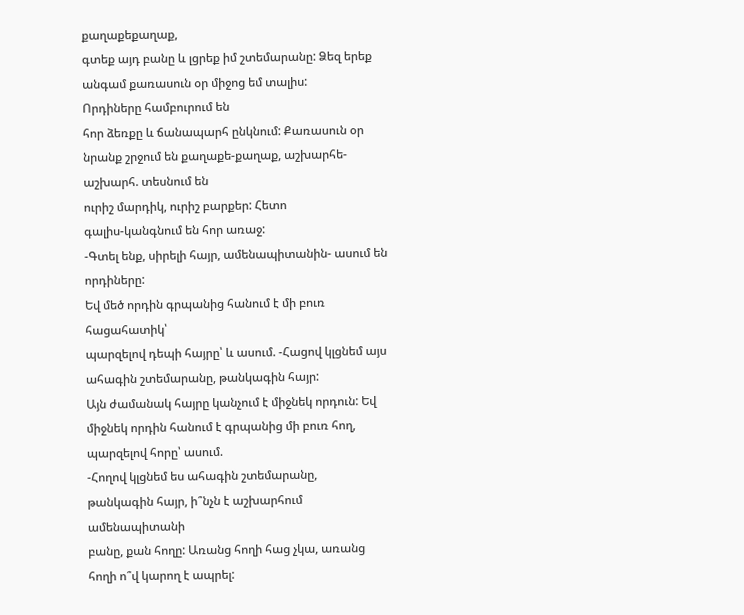քաղաքեքաղաք,
գտեք այդ բանը և լցրեք իմ շտեմարանը: Ձեզ երեք անգամ քառասուն օր միջոց եմ տալիս:
Որդիները համբուրում են
հոր ձեռքը և ճանապարհ ընկնում: Քառասուն օր նրանք շրջում են քաղաքե-քաղաք, աշխարհե-աշխարհ. տեսնում են
ուրիշ մարդիկ, ուրիշ բարքեր: Հետո
գալիս-կանգնում են հոր առաջ:
-Գտել ենք, սիրելի հայր, ամենապիտանին- ասում են որդիները:
Եվ մեծ որդին գրպանից հանում է մի բուռ հացահատիկ՝
պարզելով դեպի հայրը՝ և ասում. -Հացով կլցնեմ այս ահագին շտեմարանը, թանկագին հայր:
Այն ժամանակ հայրը կանչում է միջնեկ որդուն: Եվ միջնեկ որդին հանում է գրպանից մի բուռ հող, պարզելով հորը՝ ասում.
-Հողով կլցնեմ ես ահագին շտեմարանը,
թանկագին հայր, ի՞նչն է աշխարհում ամենապիտանի
բանը, քան հողը: Առանց հողի հաց չկա, առանց հողի ո՞վ կարող է ապրել: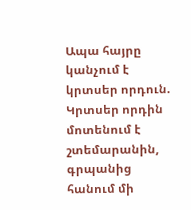Ապա հայրը կանչում է կրտսեր որդուն.
Կրտսեր որդին մոտենում է շտեմարանին,
գրպանից հանում մի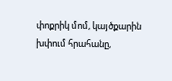փոքրիկ մոմ, կայծքարին
խփում հրահանը,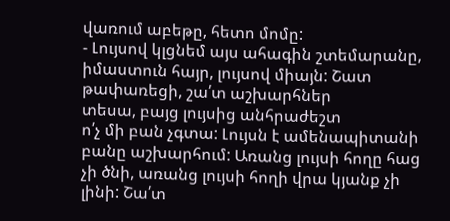վառում աբեթը, հետո մոմը:
- Լույսով կլցնեմ այս ահագին շտեմարանը,
իմաստուն հայր, լույսով միայն: Շատ թափառեցի, շա՛տ աշխարհներ
տեսա, բայց լույսից անհրաժեշտ
ո՛չ մի բան չգտա: Լույսն է ամենապիտանի բանը աշխարհում: Առանց լույսի հողը հաց չի ծնի, առանց լույսի հողի վրա կյանք չի լինի: Շա՛տ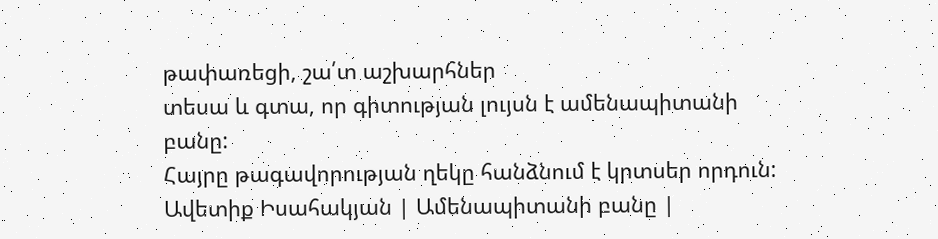թափառեցի, շա՛տ աշխարհներ
տեսա և գտա, որ գիտության լույսն է ամենապիտանի
բանը:
Հայրը թագավորության ղեկը հանձնում է կրտսեր որդուն:
Ավետիք Իսահակյան | Ամենապիտանի բանը |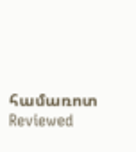համառոտ
Reviewed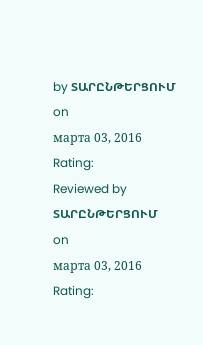by ՏԱՐԸՆԹԵՐՑՈՒՄ
on
марта 03, 2016
Rating:
Reviewed by ՏԱՐԸՆԹԵՐՑՈՒՄ
on
марта 03, 2016
Rating: